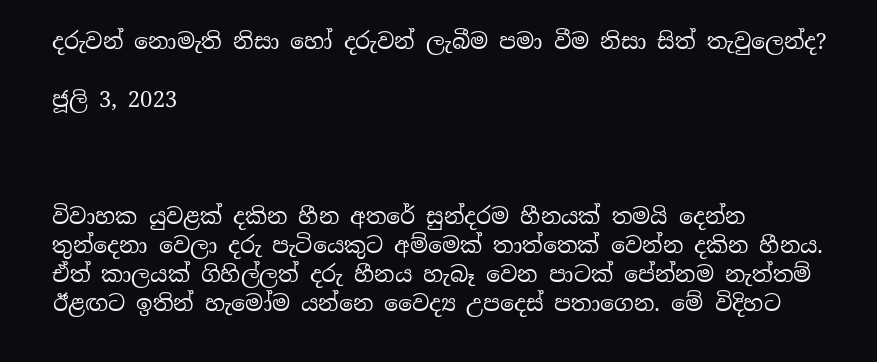දරුවන් නොමැති නිසා හෝ දරුවන් ලැබීම පමා වීම නිසා සිත් තැවුලෙන්ද?

ජූලි 3, 2023



විවාහක යුවළක් දකින හීන අතරේ සුන්දරම හීනයක් තමයි දෙන්න තුන්දෙනා වෙලා දරු පැටියෙකුට අම්මෙක් තාත්තෙක් වෙන්න දකින හීනය. ඒත් කාලයක් ගිහිල්ලත් දරු හීනය හැබෑ වෙන පාටක් පේන්නම නැත්තම් ඊළඟට ඉතින් හැමෝම යන්නෙ වෛද්‍ය උපදෙස් පතාගෙන. මේ විදිහට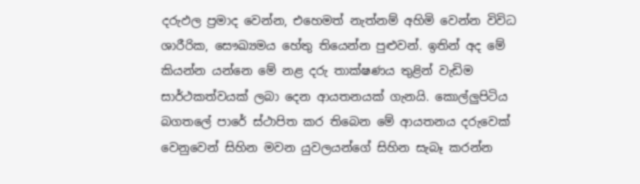දරුඵල ප්‍රමාද වෙන්න, එහෙමත් නැත්නම් අහිමි වෙන්න විවිධ ශාරීරික, සෞඛ්‍යමය හේතු තියෙන්න පුළුවන්. ඉතින් අද මේ කියන්න යන්නෙ මේ නළ දරු තාක්ෂණය තුළින් වැඩිම සාර්ථකත්වයක් ලබා දෙන ආයතනයක් ගැනයි. කොල්ලුපිටිය බගතලේ පාරේ ස්ථාපිත කර තිබෙන මේ ආයතනය දරුවෙක් වෙනුවෙන් සිහින මවන යුවලයන්ගේ සිහින සැබෑ කරන්න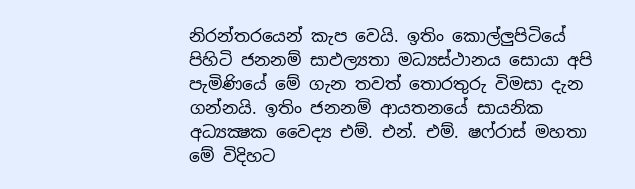නිරන්තරයෙන් කැප වෙයි. ඉතිං කොල්ලුපිටියේ පිහිටි ජනනම් සාඵල්‍යතා මධ්‍යස්ථානය සොයා අපි පැමිණියේ මේ ගැන තවත් තොරතුරු විමසා දැන ගන්නයි. ඉතිං ජනනම් ආයතනයේ සායනික අධ්‍යක්‍ෂක වෛද්‍ය එම්. එන්. එම්. ෂෆ්රාස් මහතා මේ විදිහට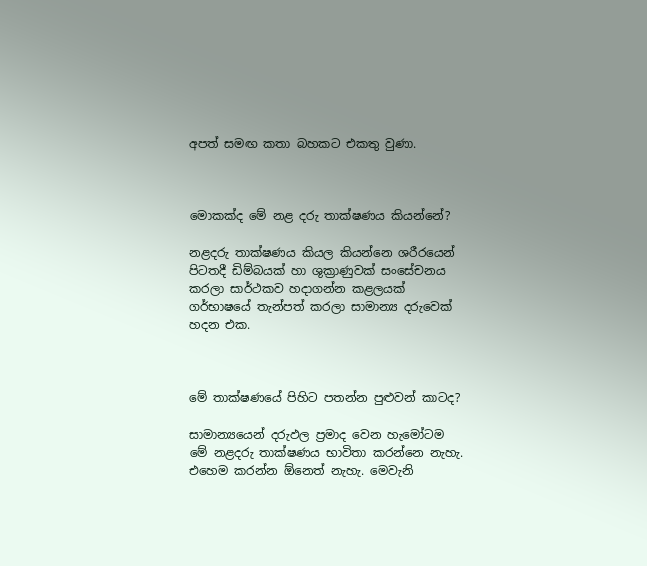අපත් සමඟ කතා බහකට එකතු වුණා.



මොකක්ද මේ නළ දරු තාක්ෂණය කියන්නේ?

නළදරු තාක්ෂණය කියල කියන්නෙ ශරීරයෙන් පිටතදී ඩිම්බයක් හා ශුක්‍රාණුවක් සංසේචනය කරලා සාර්ථකව හදාගන්න කළලයක් ගර්භාෂයේ තැන්පත් කරලා සාමාන්‍ය දරුවෙක් හදන එක.



මේ තාක්ෂණයේ පිහිට පතන්න පුළුවන් කාටද?

සාමාන්‍යයෙන් දරුඵල ප්‍රමාද වෙන හැමෝටම මේ නළදරු තාක්ෂණය භාවිතා කරන්නෙ නැහැ. එහෙම කරන්න ඕනෙත් නැහැ. මෙවැනි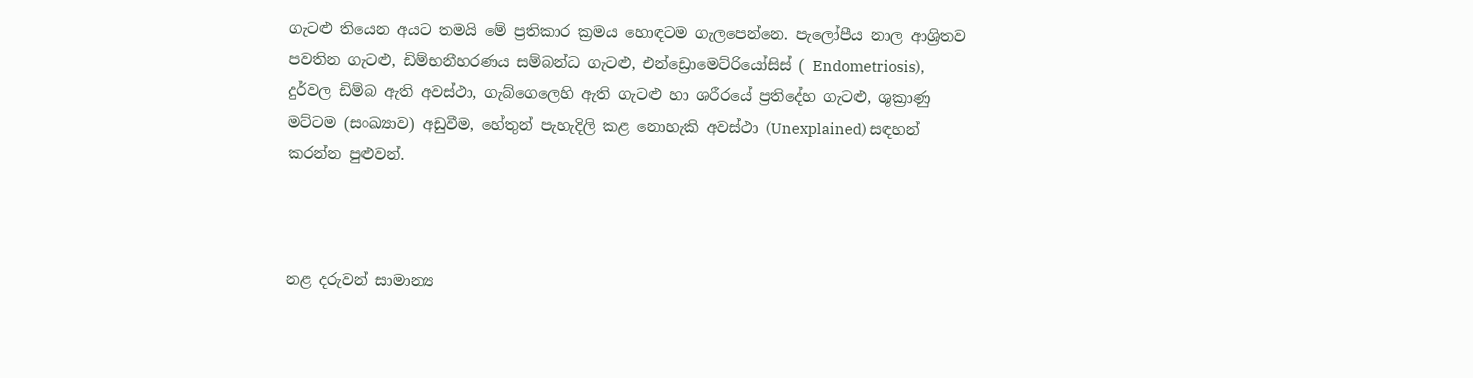ගැටළු තියෙන අයට තමයි මේ ප්‍රතිකාර ක්‍රමය හොඳටම ගැලපෙන්නෙ. පැලෝපීය නාල ආශ්‍රිතව පවතින ගැටළු, ඩිම්භනීහරණය සම්බන්ධ ගැටළු, එන්ඩ්‍රොමෙට්රියෝසිස් ( Endometriosis), දුර්වල ඩිම්බ ඇති අවස්ථා, ගැබ්ගෙලෙහි ඇති ගැටළු හා ශරීරයේ ප්‍රතිදේහ ගැටළු, ශුක්‍රාණු මට්ටම (සංඛ්‍යාව) අඩුවීම, හේතුන් පැහැදිලි කළ නොහැකි අවස්ථා (Unexplained) සඳහන් කරන්න පුළුවන්.



නළ දරුවන් සාමාන්‍ය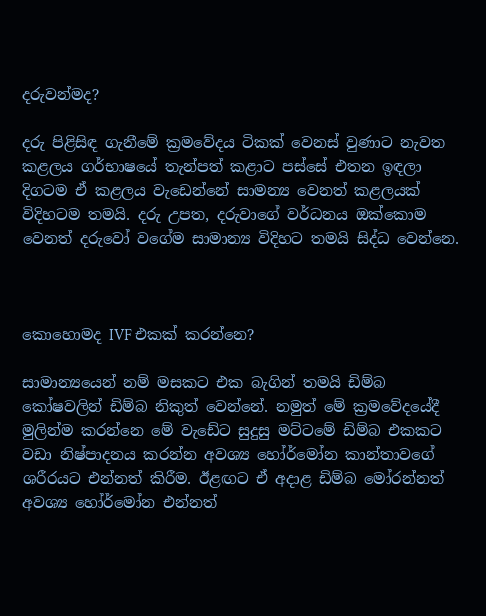දරුවන්මද?

දරු පිළිසිඳ ගැනීමේ ක්‍රමවේදය ටිකක් වෙනස් වුණාට නැවත කළලය ගර්භාෂයේ තැන්පත් කළාට පස්සේ එතන ඉඳලා දිගටම ඒ කළලය වැඩෙන්නේ සාමන්‍ය වෙනත් කළලයක් විදිහටම තමයි. දරු උපත, දරුවාගේ වර්ධනය ඔක්කොම වෙනත් දරුවෝ වගේම සාමාන්‍ය විදිහට තමයි සිද්ධ වෙන්නෙ.



කොහොමද IVF එකක් කරන්නෙ?

සාමාන්‍යයෙන් නම් මසකට එක බැගින් තමයි ඩිම්බ කෝෂවලින් ඩිම්බ නිකුත් වෙන්නේ. නමුත් මේ ක්‍රමවේදයේදී මුලින්ම කරන්නෙ මේ වැඩේට සුදුසු මට්ටමේ ඩිම්බ එකකට වඩා නිෂ්පාදනය කරන්න අවශ්‍ය හෝර්මෝන කාන්තාවගේ ශරීරයට එන්නත් කිරීම. ඊළඟට ඒ අදාළ ඩිම්බ මෝරන්නත් අවශ්‍ය හෝර්මෝන එන්නත්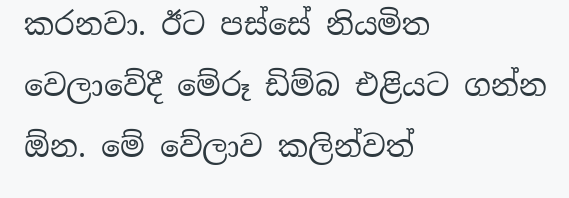කරනවා. ඊට පස්සේ නියමිත වෙලාවේදී මේරූ ඩිම්බ එළියට ගන්න ඕන. මේ වේලාව කලින්වත්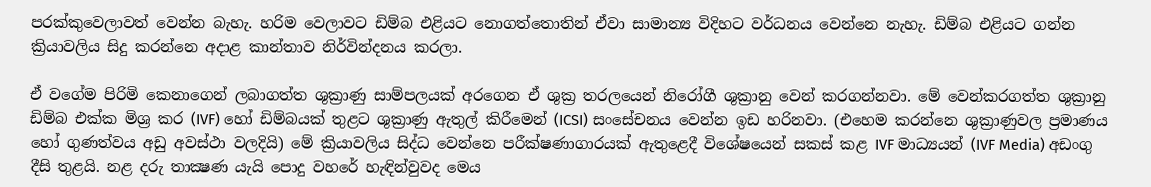පරක්කුවෙලාවත් වෙන්න බැහැ. හරිම වෙලාවට ඩිම්බ එළියට නොගත්තොතින් ඒවා සාමාන්‍ය විදිහට වර්ධනය වෙන්නෙ නැහැ. ඩිම්බ එළියට ගන්න ක්‍රියාවලිය සිදු කරන්නෙ අදාළ කාන්තාව නිර්වින්දනය කරලා.

ඒ වගේම පිරිමි කෙනාගෙන් ලබාගත්ත ශුක්‍රාණු සාම්පලයක් අරගෙන ඒ ශුක්‍ර තරලයෙන් නිරෝගී ශුක්‍රානු වෙන් කරගන්නවා. මේ වෙන්කරගත්ත ශුක්‍රානු ඩිම්බ එක්ක මිශ්‍ර කර (IVF) හෝ ඩිම්බයක් තුළට ශුක්‍රාණු ඇතුල් කිරීමෙන් (ICSI) සංසේචනය වෙන්න ඉඩ හරිනවා. (එහෙම කරන්නෙ ශුක්‍රාණුවල ප්‍රමාණය හෝ ගුණත්වය අඩු අවස්ථා වලදියි) මේ ක්‍රියාවලිය සිද්ධ වෙන්නෙ පරීක්ෂණාගාරයක් ඇතුළෙදී විශේෂයෙන් සකස් කළ IVF මාධ්‍යයන් (IVF Media) අඩංගු දීසි තුළයි. නළ දරු තාක්‍ෂණ යැයි පොදු වහරේ හැඳින්වුවද මෙය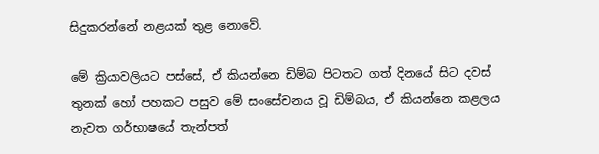සිදුකරන්නේ නළයක් තුළ නොවේ.

මේ ක්‍රියාවලියට පස්සේ, ඒ කියන්නෙ ඩිම්බ පිටතට ගත් දිනයේ සිට දවස් තුනක් හෝ පහකට පසුව මේ සංසේචනය වූ ඩිම්බය, ඒ කියන්නෙ කළලය නැවත ගර්භාෂයේ තැන්පත්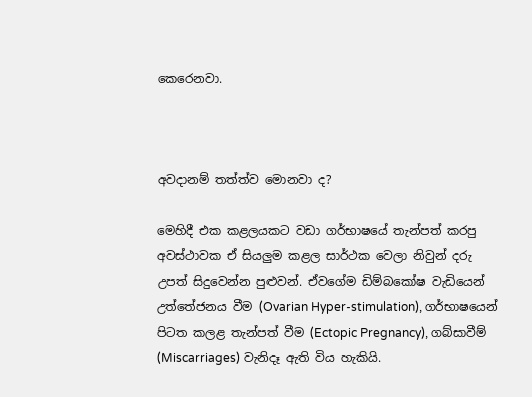කෙරෙනවා.



අවදානම් තත්ත්ව මොනවා ද?

මෙහිදී එක කළලයකට වඩා ගර්භාෂයේ තැන්පත් කරපු අවස්ථාවක ඒ සියලුම කළල සාර්ථක වෙලා නිවුන් දරු උපත් සිදුවෙන්න පුළුවන්. ඒවගේම ඩිම්බකෝෂ වැඩියෙන් උත්තේජනය වීම (Ovarian Hyper-stimulation), ගර්භාෂයෙන් පිටත කලළ තැන්පත් වීම (Ectopic Pregnancy), ගබ්සාවීම් (Miscarriages) වැනිදෑ ඇති විය හැකියි.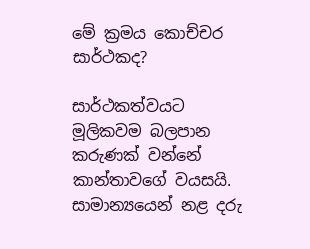මේ ක්‍රමය කොච්චර සාර්ථකද?

සාර්ථකත්වයට මූලිකවම බලපාන කරුණක් වන්නේ කාන්තාවගේ වයසයි. සාමාන්‍යයෙන් නළ දරු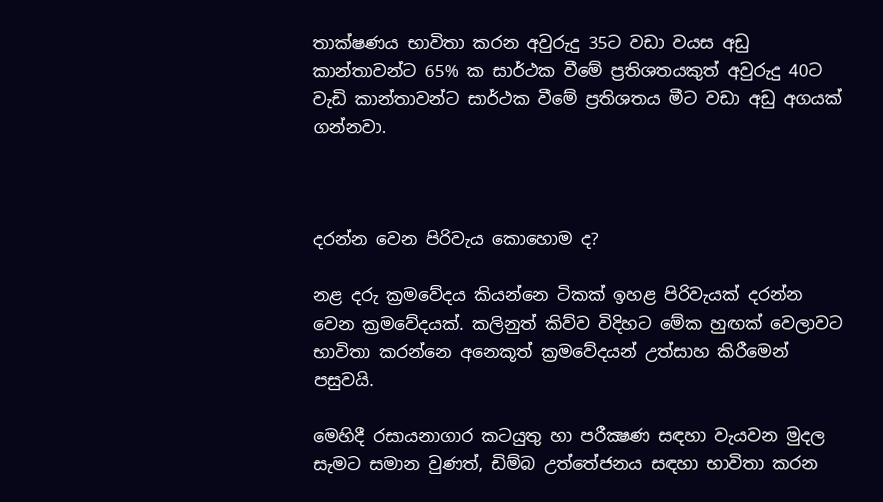තාක්ෂණය භාවිතා කරන අවුරුදු 35ට වඩා වයස අඩු කාන්තාවන්ට 65% ක සාර්ථක වීමේ ප්‍රතිශතයකුත් අවුරුදු 40ට වැඩි කාන්තාවන්ට සාර්ථක වීමේ ප්‍රතිශතය මීට වඩා අඩු අගයක් ගන්නවා.



දරන්න වෙන පිරිවැය කොහොම ද?

නළ දරු ක්‍රමවේදය කියන්නෙ ටිකක් ඉහළ පිරිවැයක් දරන්න වෙන ක්‍රමවේදයක්. කලිනුත් කිව්ව විදිහට මේක හුඟක් වෙලාවට භාවිතා කරන්නෙ අනෙකූත් ක්‍රමවේදයන් උත්සාහ කිරීමෙන් පසුවයි.

මෙහිදී රසායනාගාර කටයුතු හා පරීක්‍ෂණ සඳහා වැයවන මුදල සැමට සමාන වුණත්, ඩිම්බ උත්තේජනය සඳහා භාවිතා කරන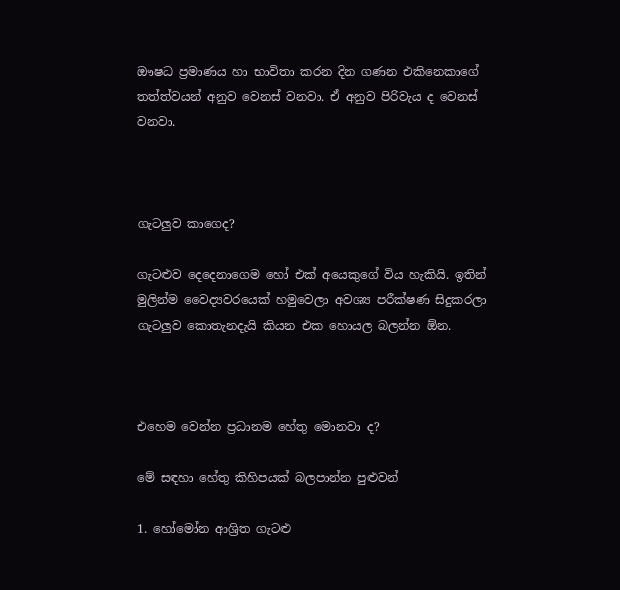ඖෂධ ප්‍රමාණය හා භාවිතා කරන දින ගණන එකිනෙකාගේ තත්ත්වයන් අනුව වෙනස් වනවා. ඒ අනුව පිරිවැය ද වෙනස් වනවා.



ගැටලුව කාගෙද?

ගැටළුව දෙදෙනාගෙම හෝ එක් අයෙකුගේ විය හැකියි. ඉතින් මුලින්ම වෛද්‍යවරයෙක් හමුවෙලා අවශ්‍ය පරීක්ෂණ සිදුකරලා ගැටලුව කොතැනදැයි කියන එක හොයල බලන්න ඕන.



එහෙම වෙන්න ප්‍රධානම හේතු මොනවා ද?

මේ සඳහා හේතු කිහිපයක් බලපාන්න පුළුවන්

1. හෝමෝන ආශ්‍රිත ගැටළු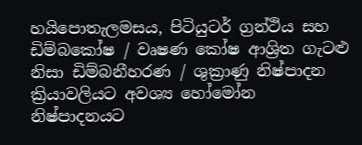හයිපොතැලමසය, පිටියුටර් ග්‍රන්ථිය සහ ඩිම්බකෝෂ / වෘෂණ කෝෂ ආශ්‍රිත ගැටළු නිසා ඩිම්බනීහරණ / ශුක්‍රාණු නිෂ්පාදන ක්‍රියාවලියට අවශ්‍ය හෝමෝන නිෂ්පාදනයට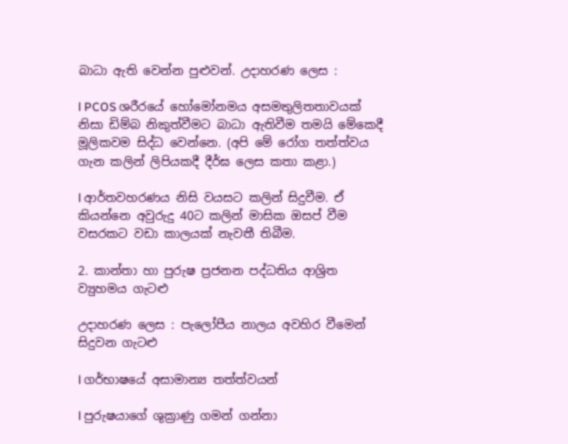බාධා ඇති වෙන්න පුළුවන්. උදාහරණ ලෙස :

l PCOS ශරීරයේ හෝමෝනමය අසමතුලිතතාවයක් නිසා ඩිම්බ නිකුත්වීමට බාධා ඇතිවීම තමයි මේකෙදී මූලිකවම සිද්ධ වෙන්නෙ. (අපි මේ රෝග තත්ත්වය ගැන කලින් ලිපියකදී දීර්ඝ ලෙස කතා කළා.)

l ආර්තවහරණය නිසි වයසට කලින් සිදුවීම. ඒ කියන්නෙ අවුරුදු 40ට කලින් මාසික ඔසප් වීම වසරකට වඩා කාලයක් නැවතී තිබීම.

2. කාන්තා හා පුරුෂ ප්‍රජනන පද්ධතිය ආශ්‍රිත ව්‍යුහමය ගැටළු

උදාහරණ ලෙස : පැලෝපීය නාලය අවහිර වීමෙන් සිදුවන ගැටළු

l ගර්භාෂයේ අසාමාන්‍ය තත්ත්වයන්

l පුරුෂයාගේ ශුක්‍රාණු ගමන් ගන්නා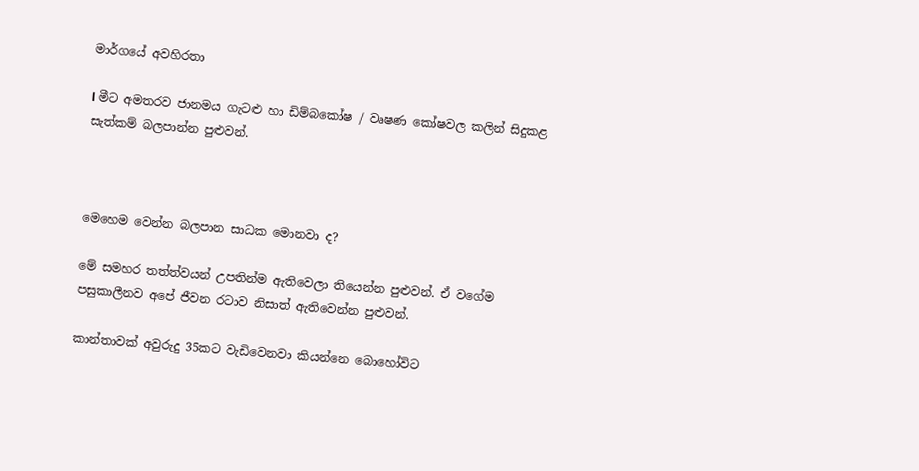මාර්ගයේ අවහිරතා

l මීට අමතරව ජානමය ගැටළු හා ඩිම්බකෝෂ / වෘෂණ කෝෂවල කලින් සිදුකළ සැත්කම් බලපාන්න පුළුවන්.



මෙහෙම වෙන්න බලපාන සාධක මොනවා ද?

මේ සමහර තත්ත්වයන් උපතින්ම ඇතිවෙලා තියෙන්න පුළුවන්. ඒ වගේම පසුකාලීනව අපේ ජීවන රටාව නිසාත් ඇතිවෙන්න පුළුවන්.

කාන්තාවක් අවුරුදු 35කට වැඩිවෙනවා කියන්නෙ බොහෝවිට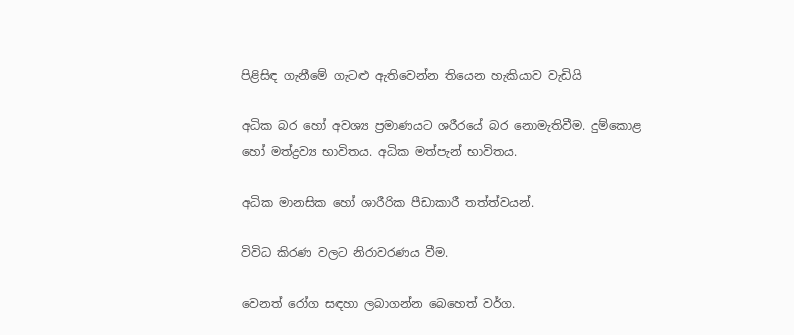පිළිසිඳ ගැනීමේ ගැටළු ඇතිවෙන්න තියෙන හැකියාව වැඩියි

අධික බර හෝ අවශ්‍ය ප්‍රමාණයට ශරීරයේ බර නොමැතිවීම. දුම්කොළ හෝ මත්ද්‍රව්‍ය භාවිතය. අධික මත්පැන් භාවිතය.

අධික මානසික හෝ ශාරීරික පීඩාකාරී තත්ත්වයන්.

විවිධ කිරණ වලට නිරාවරණය වීම.

වෙනත් රෝග සඳහා ලබාගන්න බෙහෙත් වර්ග.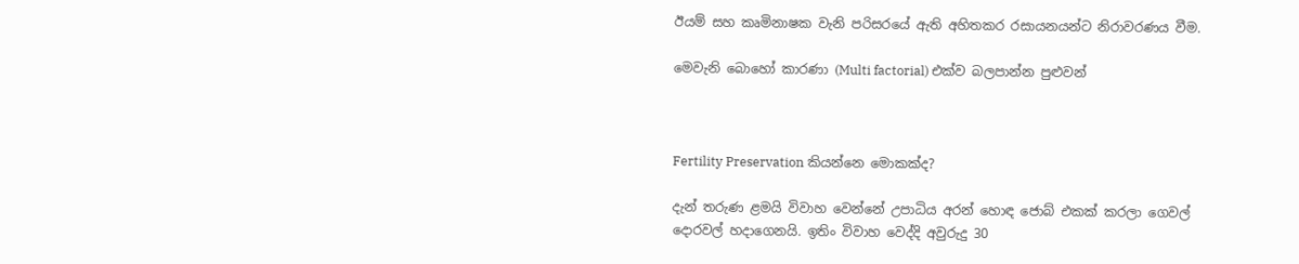ඊයම් සහ කෘමිනාෂක වැනි පරිසරයේ ඇති අහිතකර රසායනයන්ට නිරාවරණය වීම.

මෙවැනි බොහෝ කාරණා (Multi factorial) එක්ව බලපාන්න පුළුවන්



Fertility Preservation කියන්නෙ මොකක්ද?

දැන් තරුණ ළමයි විවාහ වෙන්නේ උපාධිය අරන් හොඳ ජොබ් එකක් කරලා ගෙවල් දොරවල් හදාගෙනයි. ඉතිං විවාහ වෙද්දි අවුරුදු 30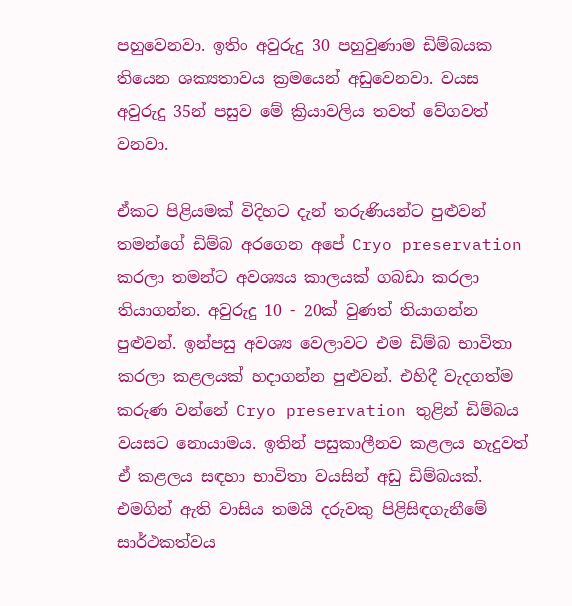පහුවෙනවා. ඉතිං අවුරුදු 30 පහුවුණාම ඩිම්බයක තියෙන ශක්‍යතාවය ක්‍රමයෙන් අඩුවෙනවා. වයස අවුරුදු 35න් පසුව මේ ක්‍රියාවලිය තවත් වේගවත් වනවා.

ඒකට පිළියමක් විදිහට දැන් තරුණියන්ට පුළුවන් තමන්ගේ ඩිම්බ අරගෙන අපේ Cryo preservation කරලා තමන්ට අවශ්‍යය කාලයක් ගබඩා කරලා තියාගන්න. අවුරුදු 10 - 20ක් වුණත් තියාගන්න පුළුවන්. ඉන්පසු අවශ්‍ය වෙලාවට එම ඩිම්බ භාවිතා කරලා කළලයක් හදාගන්න පුළුවන්. එහිදී වැදගත්ම කරුණ වන්නේ Cryo preservation තුළින් ඩිම්බය වයසට නොයාමය. ඉතින් පසුකාලීනව කළලය හැදුවත් ඒ කළලය සඳහා භාවිතා වයසින් අඩු ඩිම්බයක්. එමගින් ඇති වාසිය තමයි දරුවකු පිළිසිඳගැනීමේ සාර්ථකත්වය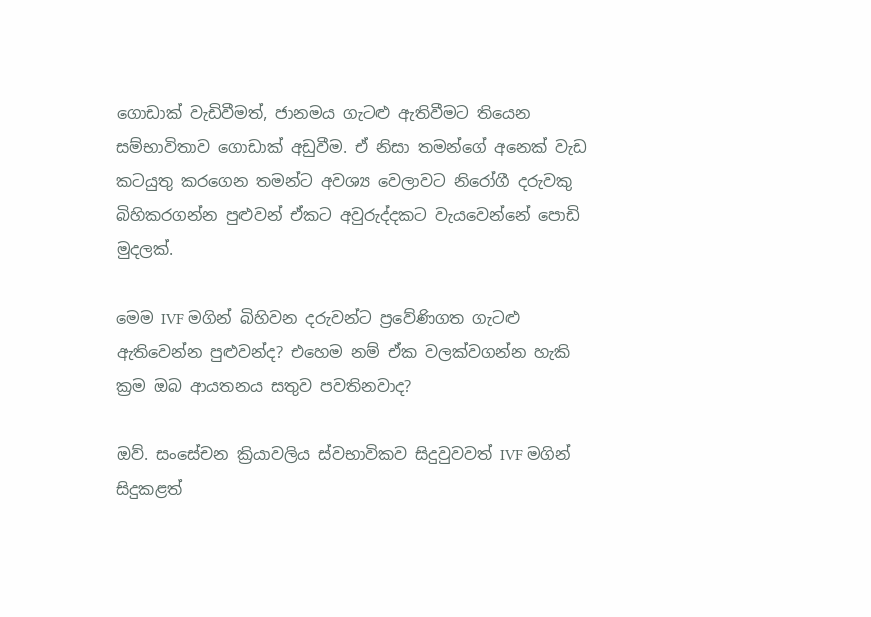ගොඩාක් වැඩිවීමත්, ජානමය ගැටළු ඇතිවීමට තියෙන සම්භාවිතාව ගොඩාක් අඩුවීම. ඒ නිසා තමන්ගේ අනෙක් වැඩ කටයුතු කරගෙන තමන්ට අවශ්‍ය වෙලාවට නිරෝගී දරුවකු බිහිකරගන්න පුළුවන් ඒකට අවුරුද්දකට වැයවෙන්නේ පොඩි මුදලක්.

මෙම IVF මගින් බිහිවන දරුවන්ට ප්‍රවේණිගත ගැටළු ඇතිවෙන්න පුළුවන්ද? එහෙම නම් ඒක වලක්වගන්න හැකි ක්‍රම ඔබ ආයතනය සතුව පවතිනවාද?

ඔව්. සංසේචන ක්‍රියාවලිය ස්වභාවිකව සිදුවුවවත් IVF මගින් සිදුකළත්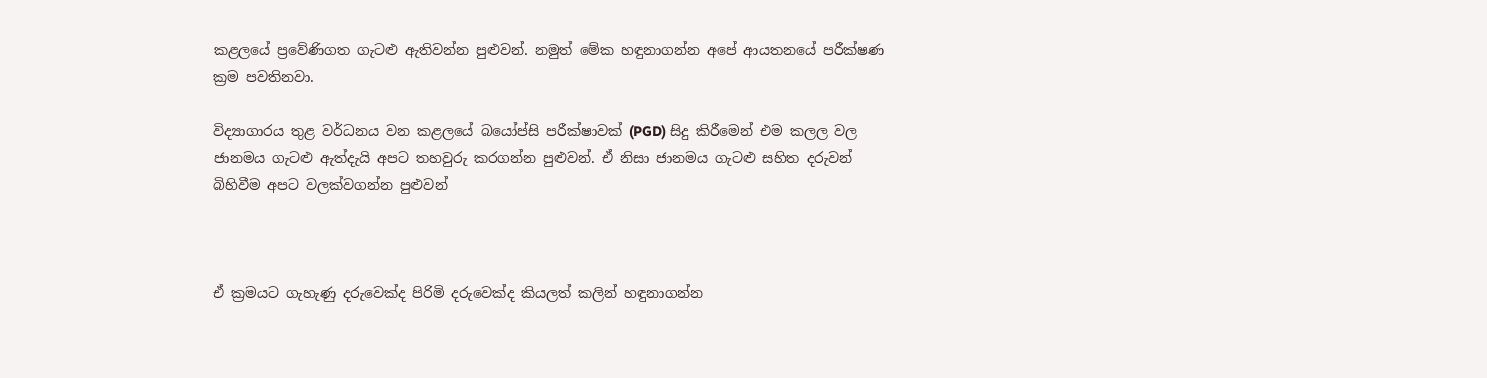කළලයේ ප්‍රවේණිගත ගැටළු ඇතිවන්න පුළුවන්. නමුත් මේක හඳුනාගන්න අපේ ආයතනයේ පරීක්ෂණ ක්‍රම පවතිනවා.

විද්‍යාගාරය තුළ වර්ධනය වන කළලයේ බයෝප්සි පරීක්ෂාවක් (PGD) සිදු කිරීමෙන් එම කලල වල ජානමය ගැටළු ඇත්දැයි අපට තහවුරු කරගන්න පුළුවන්. ඒ නිසා ජානමය ගැටළු සහිත දරුවන් බිහිවීම අපට වලක්වගන්න පුළුවන්



ඒ ක්‍රමයට ගැහැණු දරුවෙක්ද පිරිමි දරුවෙක්ද කියලත් කලින් හඳුනාගන්න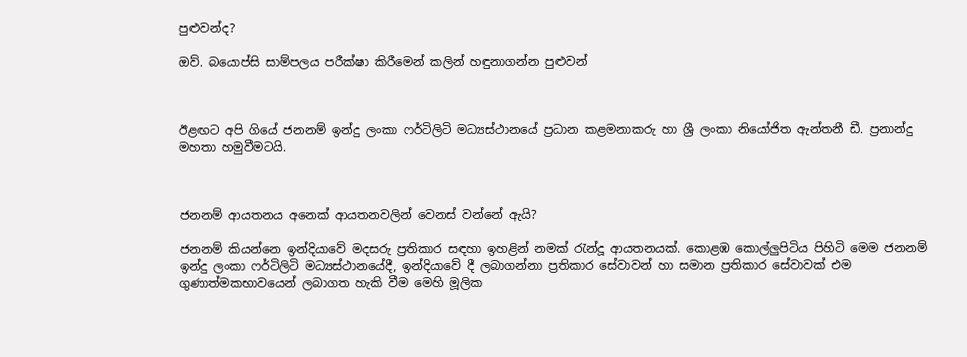පුළුවන්ද?

ඔව්. බයොප්සි සාම්පලය පරීක්ෂා කිරීමෙන් කලින් හඳුනාගන්න පුළුවන්



ඊළඟට අපි ගියේ ජනනම් ඉන්දු ලංකා ෆර්ටිලිටි මධ්‍යස්ථානයේ ප්‍රධාන කළමනාකරු හා ශ්‍රී ලංකා නියෝජිත ඇන්තනී ඩී. ප්‍රනාන්දු මහතා හමුවීමටයි.



ජනනම් ආයතනය අනෙක් ආයතනවලින් වෙනස් වන්නේ ඇයි?

ජනනම් කියන්නෙ ඉන්දියාවේ මදසරු ප්‍රතිකාර සඳහා ඉහළින් නමක් රැන්දූ ආයතනයක්. කොළඹ කොල්ලුපිටිය පිහිටි මෙම ජනනම් ඉන්දු ලංකා ෆර්ටිලිටි මධ්‍යස්ථානයේදී, ඉන්දියාවේ දී ලබාගන්නා ප්‍රතිකාර සේවාවන් හා සමාන ප්‍රතිකාර සේවාවක් එම ගුණාත්මකභාවයෙන් ලබාගත හැකි වීම මෙහි මූලික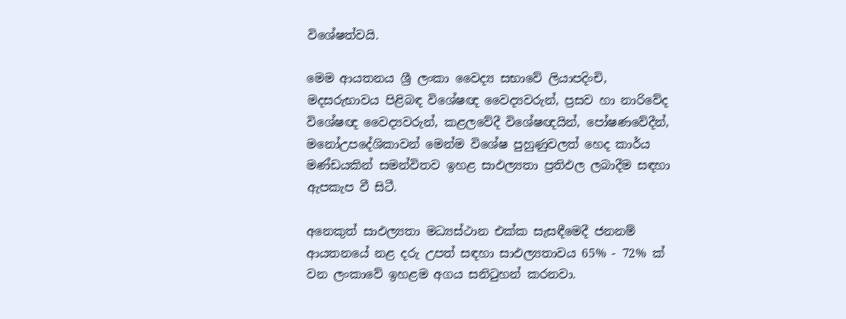විශේෂත්වයි.

මෙම ආයතනය ශ්‍රී ලංකා වෛද්‍ය සභාවේ ලියාපදිංචි, මදසරුභාවය පිළිබඳ විශේෂඥ වෛද්‍යවරුන්, ප්‍රසව හා නාරිවේද විශේෂඥ වෛද්‍යවරුන්, කළලවේදී විශේෂඥයින්, පෝෂණවේදීන්, මනෝඋපදේශිකාවන් මෙන්ම විශේෂ පුහුණුවලත් හෙද කාර්ය මණ්ඩයකින් සමන්විතව ඉහළ සාඵල්‍යතා ප්‍රතිඵල ලබාදීම සඳහා ඇපකැප වී සිටී.

අනෙකුත් සාඵල්‍යතා මධ්‍යස්ථාන එක්ක සැසඳීමෙදී ජනනම් ආයතනයේ නළ දරු උපත් සඳහා සාඵල්‍යතාවය 65% - 72% ක් වන ලංකාවේ ඉහළම අගය සනිටුහන් කරනවා.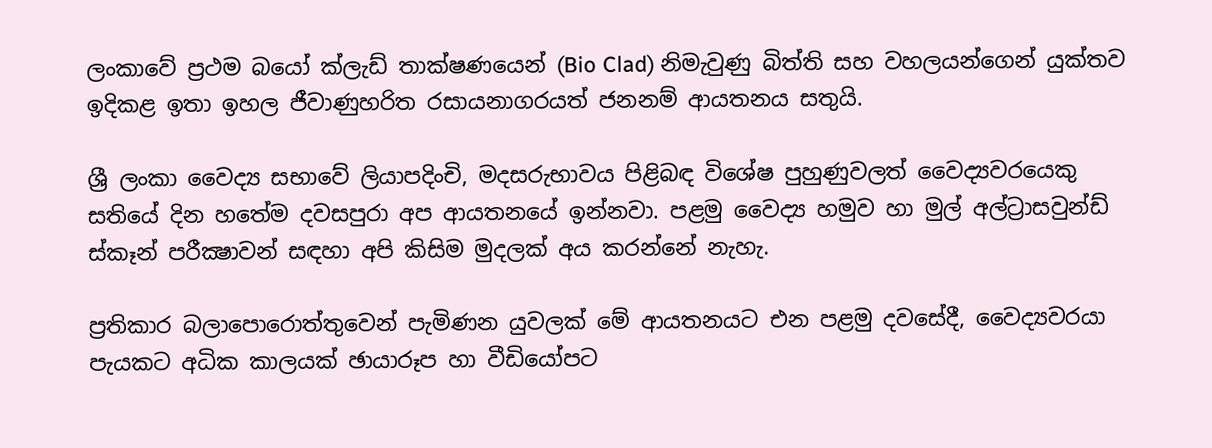ලංකාවේ ප්‍රථම බයෝ ක්ලැඩ් තාක්ෂණයෙන් (Bio Clad) නිමැවුණු බිත්ති සහ වහලයන්ගෙන් යුක්තව ඉදිකළ ඉතා ඉහල ජීවාණුහරිත රසායනාගරයත් ජනනම් ආයතනය සතුයි.

ශ්‍රී ලංකා වෛද්‍ය සභාවේ ලියාපදිංචි, මදසරුභාවය පිළිබඳ විශේෂ පුහුණුවලත් වෛද්‍යවරයෙකු සතියේ දින හතේම දවසපුරා අප ආයතනයේ ඉන්නවා. පළමු වෛද්‍ය හමුව හා මුල් අල්ට්‍රාසවුන්ඩ් ස්කෑන් පරීක්‍ෂාවන් සඳහා අපි කිසිම මුදලක් අය කරන්නේ නැහැ.

ප්‍රතිකාර බලාපොරොත්තුවෙන් පැමිණන යුවලක් මේ ආයතනයට එන පළමු දවසේදී, වෛද්‍යවරයා පැයකට අධික කාලයක් ඡායාරූප හා වීඩියෝපට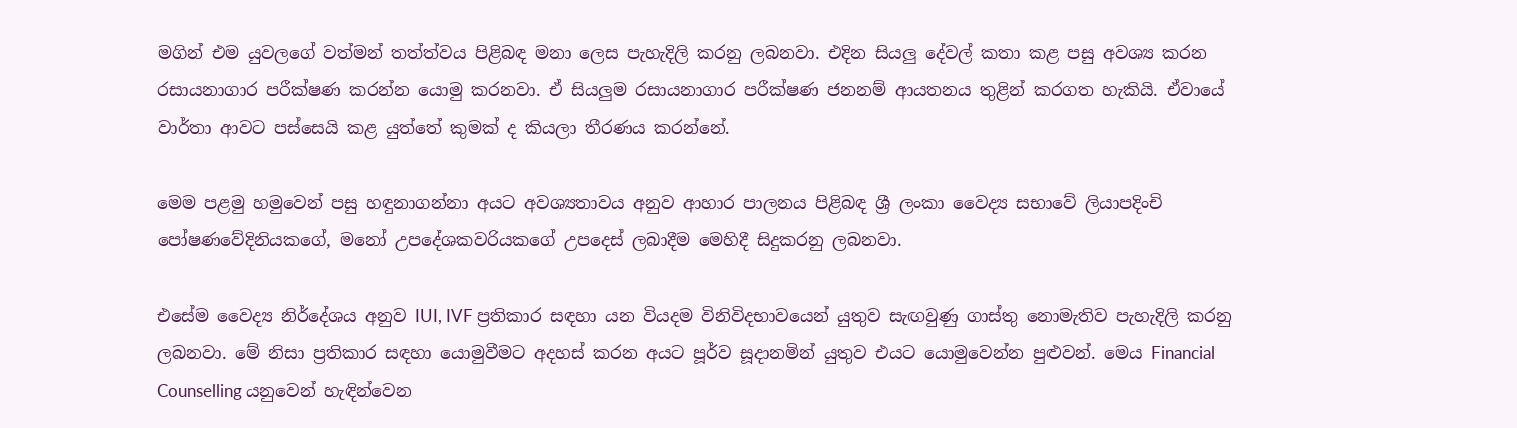මගින් එම යුවලගේ වත්මන් තත්ත්වය පිළිබඳ මනා ලෙස පැහැදිලි කරනු ලබනවා. එදින සියලු දේවල් කතා කළ පසු අවශ්‍ය කරන රසායනාගාර පරීක්ෂණ කරන්න යොමු කරනවා. ඒ සියලුම රසායනාගාර පරීක්ෂණ ජනනම් ආයතනය තුළින් කරගත හැකියි. ඒවායේ වාර්තා ආවට පස්සෙයි කළ යුත්තේ කුමක් ද කියලා තීරණය කරන්නේ.

මෙම පළමු හමුවෙන් පසු හඳුනාගන්නා අයට අවශ්‍යතාවය අනුව ආහාර පාලනය පිළිබඳ ශ්‍රී ලංකා වෛද්‍ය සභාවේ ලියාපදිංචි පෝෂණවේදිනියකගේ, මනෝ උපදේශකවරියකගේ උපදෙස් ලබාදීම මෙහිදී සිදුකරනු ලබනවා.

එසේම වෛද්‍ය නිර්දේශය අනුව IUI, IVF ප්‍රතිකාර සඳහා යන වියදම විනිවිදභාවයෙන් යුතුව සැඟවුණු ගාස්තු නොමැතිව පැහැදිලි කරනු ලබනවා. මේ නිසා ප්‍රතිකාර සඳහා යොමුවීමට අදහස් කරන අයට පූර්ව සූදානමින් යුතුව එයට යොමුවෙන්න පුළුවන්. මෙය Financial Counselling යනුවෙන් හැඳින්වෙන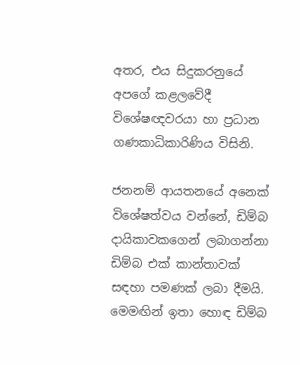අතර, එය සිදුකරනුයේ අපගේ කළලවේදී විශේෂඥවරයා හා ප්‍රධාන ගණකාධිකාරිණිය විසිනි.

ජනනම් ආයතනයේ අනෙක් විශේෂත්වය වන්නේ, ඩිම්බ දායිකාවකගෙන් ලබාගන්නා ඩිම්බ එක් කාන්තාවක් සඳහා පමණක් ලබා දීමයි. මෙමඟින් ඉතා හොඳ ඩිම්බ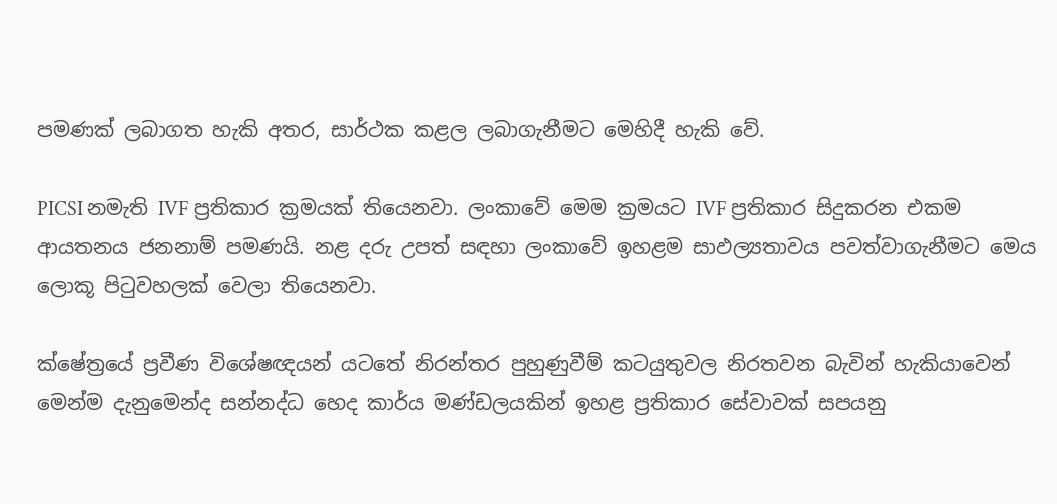පමණක් ලබාගත හැකි අතර, සාර්ථක කළල ලබාගැනීමට මෙහිදී හැකි වේ.

PICSI නමැති IVF ප්‍රතිකාර ක්‍රමයක් තියෙනවා. ලංකාවේ මෙම ක්‍රමයට IVF ප්‍රතිකාර සිදුකරන එකම ආයතනය ජනනාම් පමණයි. නළ දරු උපත් සඳහා ලංකාවේ ඉහළම සාඵල්‍යතාවය පවත්වාගැනීමට මෙය ලොකූ පිටුවහලක් වෙලා තියෙනවා.

ක්ෂේත්‍රයේ ප්‍රවීණ විශේෂඥයන් යටතේ නිරන්තර පුහුණුවීම් කටයුතුවල නිරතවන බැවින් හැකියාවෙන් මෙන්ම දැනුමෙන්ද සන්නද්ධ හෙද කාර්ය මණ්ඩලයකින් ඉහළ ප්‍රතිකාර සේවාවක් සපයනු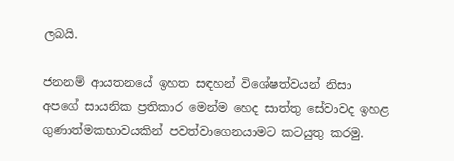ලබයි.

ජනනම් ආයතනයේ ඉහත සඳහන් විශේෂත්වයන් නිසා අපගේ සායනික ප්‍රතිකාර මෙන්ම හෙද සාත්තු සේවාවද ඉහළ ගුණාත්මකභාවයකින් පවත්වාගෙනයාමට කටයුතු කරමු.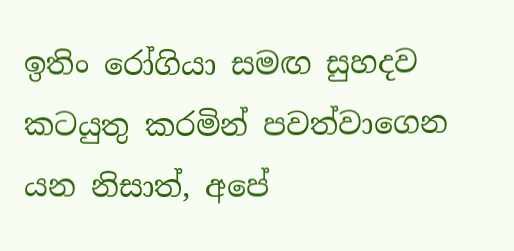ඉතිං රෝගියා සමඟ සුහදව කටයුතු කරමින් පවත්වාගෙන යන නිසාත්, අපේ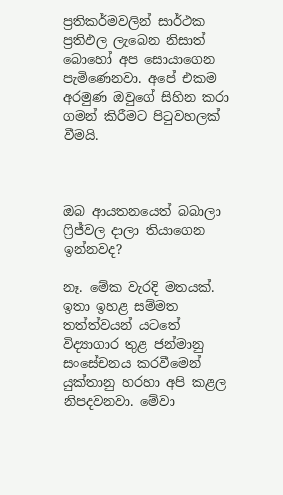ප්‍රතිකර්මවලින් සාර්ථක ප්‍රතිඵල ලැබෙන නිසාත් බොහෝ අප සොයාගෙන පැමිණෙනවා. අපේ එකම අරමුණ ඔවුගේ සිහින කරා ගමන් කිරීමට පිටුවහලක් වීමයි.



ඔබ ආයතනයෙත් බබාලා ෆ්‍රිජ්වල දාලා තියාගෙන ඉන්නවද?

නෑ. මේක වැරදි මතයක්. ඉතා ඉහළ සම්මත තත්ත්වයන් යටතේ විද්‍යාගාර තුළ ජන්මානු සංසේචනය කරවීමෙන් යුක්තානු හරහා අපි කළල නිපදවනවා. මේවා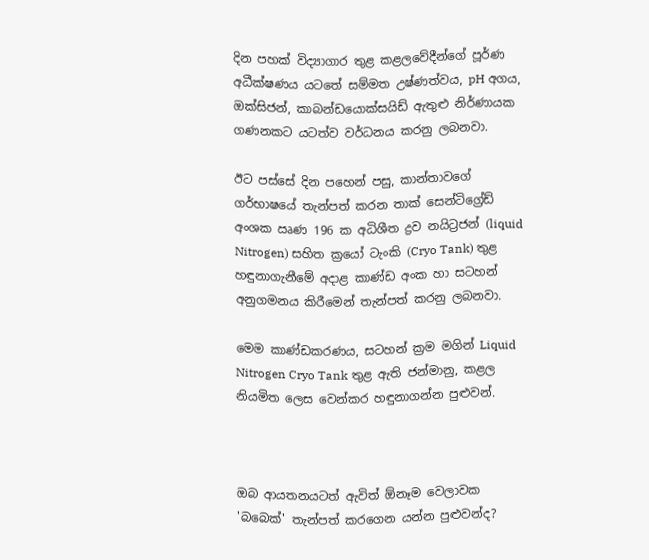දින පහක් විද්‍යාගාර තුළ කළලවේදීන්ගේ පූර්ණ අධීක්ෂණය යටතේ සම්මත උෂ්ණත්වය, pH අගය, ඔක්සිජන්, කාබන්ඩයොක්සයිඩ් ඇතුළු නිර්ණායක ගණනකට යටත්ව වර්ධනය කරනු ලබනවා.

ඊට පස්සේ දින පහෙන් පසු, කාන්තාවගේ ගර්භාෂයේ තැන්පත් කරන තාක් සෙන්ටිග්‍රේඩ් අංශක ඍණ 196 ක අධිශීත ද්‍රව නයිට්‍රජන් (liquid Nitrogen) සහිත ක්‍රයෝ ටැංකි (Cryo Tank) තුළ හඳුනාගැනීමේ අදාළ කාණ්ඩ අංක හා සටහන් අනුගමනය කිරීමෙන් තැන්පත් කරනු ලබනවා.

මෙම කාණ්ඩකරණය, සටහන් ක්‍රම මගින් Liquid Nitrogen Cryo Tank තුළ ඇති ජන්මානු, කළල නියමිත ලෙස වෙන්කර හඳුනාගන්න පුළුවන්.



ඔබ ආයතනයටත් ඇවිත් ඕනෑම වෙලාවක 'බබෙක්' තැන්පත් කරගෙන යන්න පුළුවන්ද?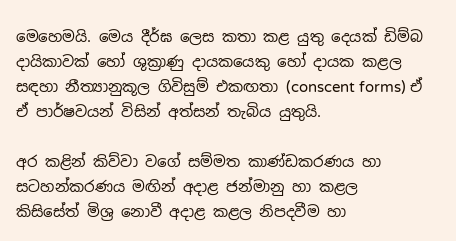මෙහෙමයි. මෙය දීර්ඝ ලෙස කතා කළ යුතු දෙයක් ඩිම්බ දායිකාවක් හෝ ශුක්‍රාණු දායකයෙකු හෝ දායක කළල සඳහා නීත්‍යානුකූල ගිවිසුම් එකඟතා (conscent forms) ඒ ඒ පාර්ෂවයන් විසින් අත්සන් තැබිය යුතුයි.

අර කළින් කිව්වා වගේ සම්මත කාණ්ඩකරණය හා සටහන්කරණය මඟින් අදාළ ජන්මානු හා කළල කිසිසේත් මිශ්‍ර නොවී අදාළ කළල නිපදවීම හා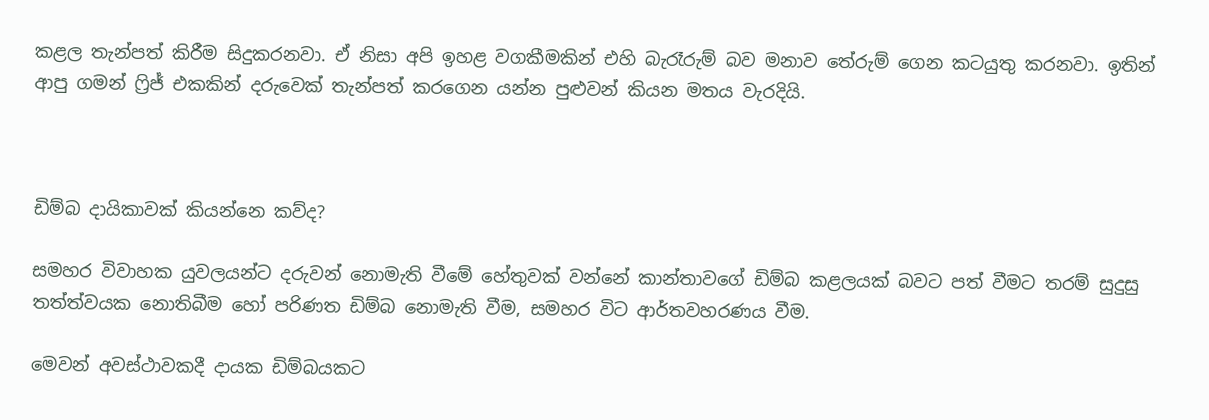කළල තැන්පත් කිරීම සිදුකරනවා. ඒ නිසා අපි ඉහළ වගකීමකින් එහි බැරෑරුම් බව මනාව තේරුම් ගෙන කටයුතු කරනවා. ඉතින් ආපු ගමන් ෆ්‍රිජ් එකකින් දරුවෙක් තැන්පත් කරගෙන යන්න පුළුවන් කියන මතය වැරදියි.



ඩිම්බ දායිකාවක් කියන්නෙ කව්ද?

සමහර විවාහක යුවලයන්ට දරුවන් නොමැති වීමේ හේතුවක් වන්නේ කාන්තාවගේ ඩිම්බ කළලයක් බවට පත් වීමට තරම් සුදුසු තත්ත්වයක නොතිබීම හෝ පරිණත ඩිම්බ නොමැති වීම, සමහර විට ආර්තවහරණය වීම.

මෙවන් අවස්ථාවකදී දායක ඩිම්බයකට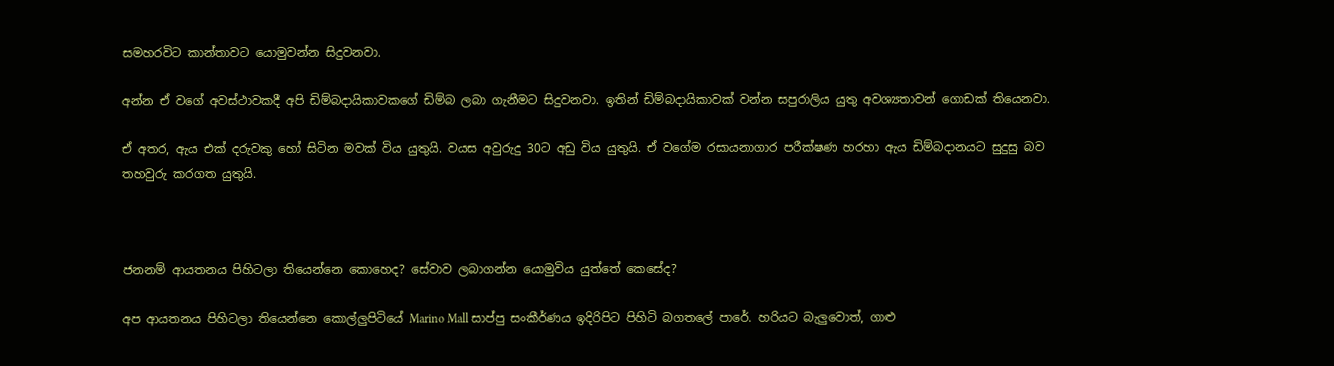සමහරවිට කාන්තාවට යොමුවන්න සිදුවනවා.

අන්න ඒ වගේ අවස්ථාවකදී අපි ඩිම්බදායිකාවකගේ ඩිම්බ ලබා ගැනීමට සිදුවනවා. ඉතින් ඩිම්බදායිකාවක් වන්න සපුරාලිය යුතු අවශ්‍යතාවන් ගොඩක් තියෙනවා.

ඒ අතර, ඇය එක් දරුවකු හෝ සිටින මවක් විය යුතුයි. වයස අවුරුදු 30ට අඩු විය යුතුයි. ඒ වගේම රසායනාගාර පරීක්ෂණ හරහා ඇය ඩිම්බදානයට සුදුසු බව තහවුරු කරගත යුතුයි.



ජනනම් ආයතනය පිහිටලා තියෙන්නෙ කොහෙද? සේවාව ලබාගන්න යොමුවිය යුත්තේ කෙසේද?

අප ආයතනය පිහිටලා තියෙන්නෙ කොල්ලුපිටියේ Marino Mall සාප්පු සංකීර්ණය ඉදිරිපිට පිහිටි බගතලේ පාරේ. හරියට බැලුවොත්, ගාළු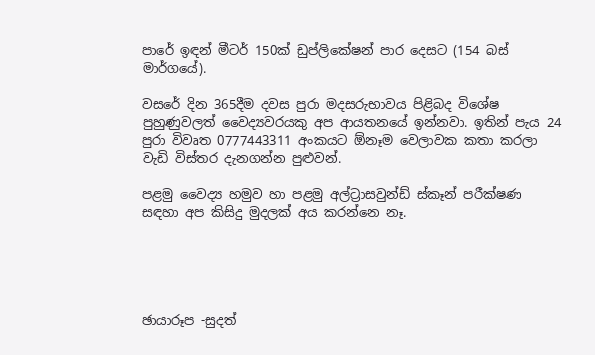පාරේ ඉඳන් මීටර් 150ක් ඩුප්ලිකේෂන් පාර දෙසට (154 බස් මාර්ගයේ).

වසරේ දින 365දීම දවස පුරා මදසරුභාවය පිළිබද විශේෂ පුහුණුවලත් වෛද්‍යවරයකු අප ආයතනයේ ඉන්නවා. ඉතින් පැය 24 පුරා විවෘත 0777443311 අංකයට ඕනෑම වෙලාවක කතා කරලා වැඩි විස්තර දැනගන්න පුළුවන්.

පළමු වෛද්‍ය හමුව හා පළමු අල්ට්‍රාසවුන්ඩ් ස්කෑන් පරීක්ෂණ සඳහා අප කිසිදු මුදලක් අය කරන්නෙ නෑ.





ඡායාරූප -සුදත්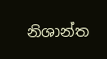නිශාන්ත